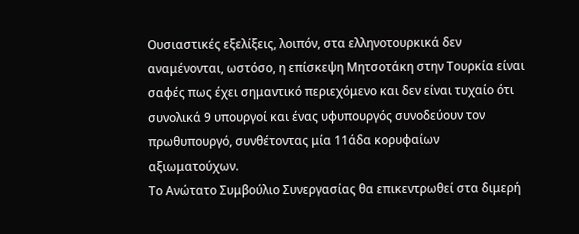Ουσιαστικές εξελίξεις, λοιπόν, στα ελληνοτουρκικά δεν αναμένονται, ωστόσο, η επίσκεψη Μητσοτάκη στην Τουρκία είναι σαφές πως έχει σημαντικό περιεχόμενο και δεν είναι τυχαίο ότι συνολικά 9 υπουργοί και ένας υφυπουργός συνοδεύουν τον πρωθυπουργό, συνθέτοντας μία 11άδα κορυφαίων αξιωματούχων.
Το Ανώτατο Συμβούλιο Συνεργασίας θα επικεντρωθεί στα διμερή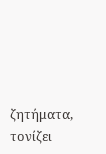ζητήματα, τονίζει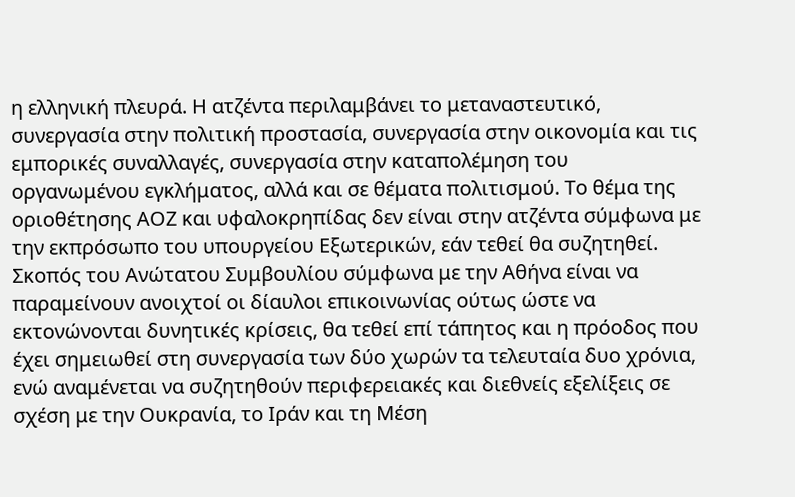η ελληνική πλευρά. Η ατζέντα περιλαμβάνει το μεταναστευτικό, συνεργασία στην πολιτική προστασία, συνεργασία στην οικονομία και τις εμπορικές συναλλαγές, συνεργασία στην καταπολέμηση του οργανωμένου εγκλήματος, αλλά και σε θέματα πολιτισμού. Το θέμα της οριοθέτησης ΑΟΖ και υφαλοκρηπίδας δεν είναι στην ατζέντα σύμφωνα με την εκπρόσωπο του υπουργείου Εξωτερικών, εάν τεθεί θα συζητηθεί.
Σκοπός του Ανώτατου Συμβουλίου σύμφωνα με την Αθήνα είναι να παραμείνουν ανοιχτοί οι δίαυλοι επικοινωνίας ούτως ώστε να εκτονώνονται δυνητικές κρίσεις, θα τεθεί επί τάπητος και η πρόοδος που έχει σημειωθεί στη συνεργασία των δύο χωρών τα τελευταία δυο χρόνια, ενώ αναμένεται να συζητηθούν περιφερειακές και διεθνείς εξελίξεις σε σχέση με την Ουκρανία, το Ιράν και τη Μέση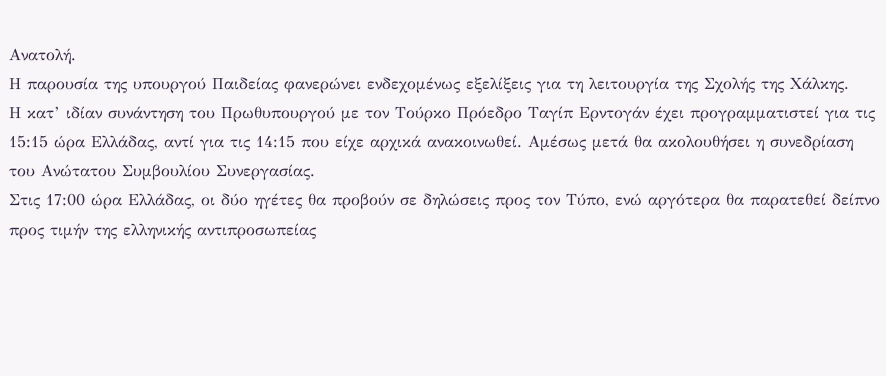Ανατολή.
Η παρουσία της υπουργού Παιδείας φανερώνει ενδεχομένως εξελίξεις για τη λειτουργία της Σχολής της Χάλκης.
Η κατ’ ιδίαν συνάντηση του Πρωθυπουργού με τον Τούρκο Πρόεδρο Ταγίπ Ερντογάν έχει προγραμματιστεί για τις 15:15 ώρα Ελλάδας, αντί για τις 14:15 που είχε αρχικά ανακοινωθεί. Αμέσως μετά θα ακολουθήσει η συνεδρίαση του Ανώτατου Συμβουλίου Συνεργασίας.
Στις 17:00 ώρα Ελλάδας, οι δύο ηγέτες θα προβούν σε δηλώσεις προς τον Τύπο, ενώ αργότερα θα παρατεθεί δείπνο προς τιμήν της ελληνικής αντιπροσωπείας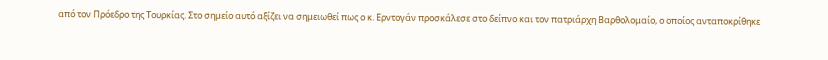από τον Πρόεδρο της Τουρκίας. Στο σημείο αυτό αξίζει να σημειωθεί πως ο κ. Ερντογάν προσκάλεσε στο δείπνο και τον πατριάρχη Βαρθολομαίο, ο οποίος ανταποκρίθηκε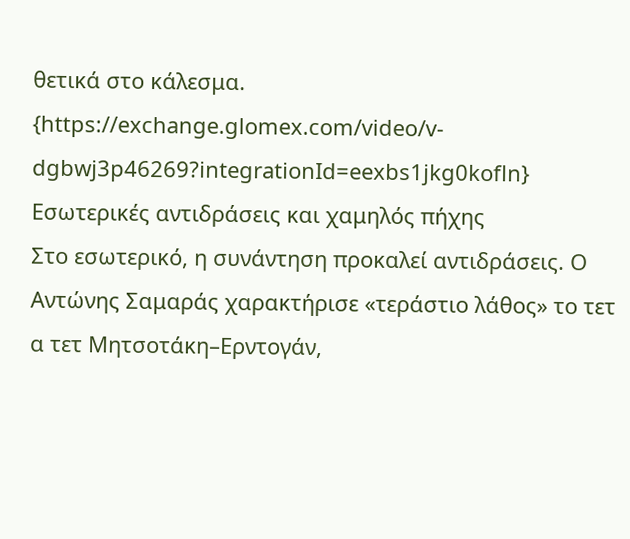θετικά στο κάλεσμα.
{https://exchange.glomex.com/video/v-dgbwj3p46269?integrationId=eexbs1jkg0kofln}
Εσωτερικές αντιδράσεις και χαμηλός πήχης
Στο εσωτερικό, η συνάντηση προκαλεί αντιδράσεις. Ο Αντώνης Σαμαράς χαρακτήρισε «τεράστιο λάθος» το τετ α τετ Μητσοτάκη–Ερντογάν,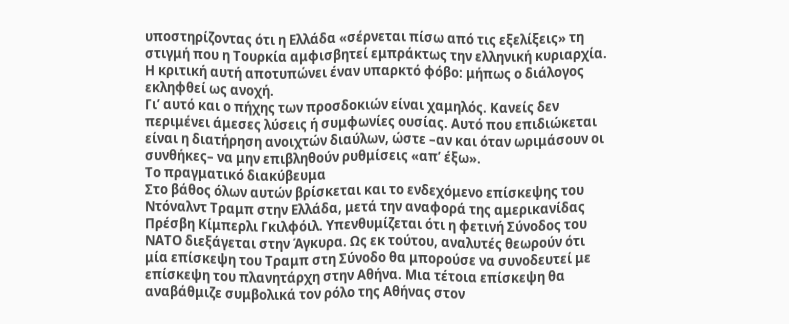υποστηρίζοντας ότι η Ελλάδα «σέρνεται πίσω από τις εξελίξεις» τη στιγμή που η Τουρκία αμφισβητεί εμπράκτως την ελληνική κυριαρχία. Η κριτική αυτή αποτυπώνει έναν υπαρκτό φόβο: μήπως ο διάλογος εκληφθεί ως ανοχή.
Γι’ αυτό και ο πήχης των προσδοκιών είναι χαμηλός. Κανείς δεν περιμένει άμεσες λύσεις ή συμφωνίες ουσίας. Αυτό που επιδιώκεται είναι η διατήρηση ανοιχτών διαύλων, ώστε –αν και όταν ωριμάσουν οι συνθήκες– να μην επιβληθούν ρυθμίσεις «απ’ έξω».
Το πραγματικό διακύβευμα
Στο βάθος όλων αυτών βρίσκεται και το ενδεχόμενο επίσκεψης του Ντόναλντ Τραμπ στην Ελλάδα, μετά την αναφορά της αμερικανίδας Πρέσβη Κίμπερλι Γκιλφόιλ. Υπενθυμίζεται ότι η φετινή Σύνοδος του ΝΑΤΟ διεξάγεται στην Άγκυρα. Ως εκ τούτου, αναλυτές θεωρούν ότι μία επίσκεψη του Τραμπ στη Σύνοδο θα μπορούσε να συνοδευτεί με επίσκεψη του πλανητάρχη στην Αθήνα. Μια τέτοια επίσκεψη θα αναβάθμιζε συμβολικά τον ρόλο της Αθήνας στον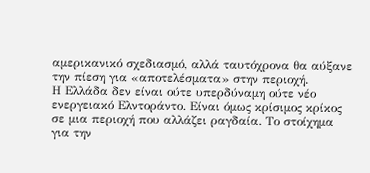αμερικανικό σχεδιασμό, αλλά ταυτόχρονα θα αύξανε την πίεση για «αποτελέσματα» στην περιοχή.
Η Ελλάδα δεν είναι ούτε υπερδύναμη ούτε νέο ενεργειακό Ελντοράντο. Είναι όμως κρίσιμος κρίκος σε μια περιοχή που αλλάζει ραγδαία. Το στοίχημα για την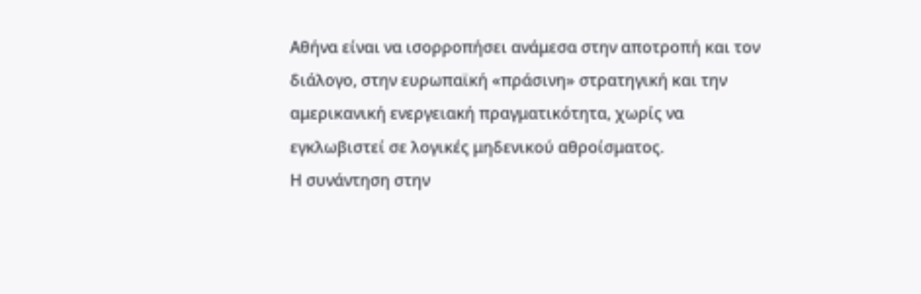Αθήνα είναι να ισορροπήσει ανάμεσα στην αποτροπή και τον διάλογο, στην ευρωπαϊκή «πράσινη» στρατηγική και την αμερικανική ενεργειακή πραγματικότητα, χωρίς να εγκλωβιστεί σε λογικές μηδενικού αθροίσματος.
Η συνάντηση στην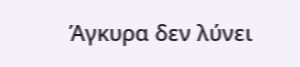Άγκυρα δεν λύνει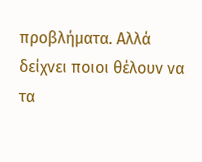προβλήματα. Αλλά δείχνει ποιοι θέλουν να τα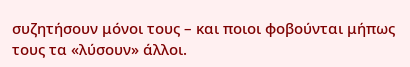συζητήσουν μόνοι τους – και ποιοι φοβούνται μήπως τους τα «λύσουν» άλλοι.